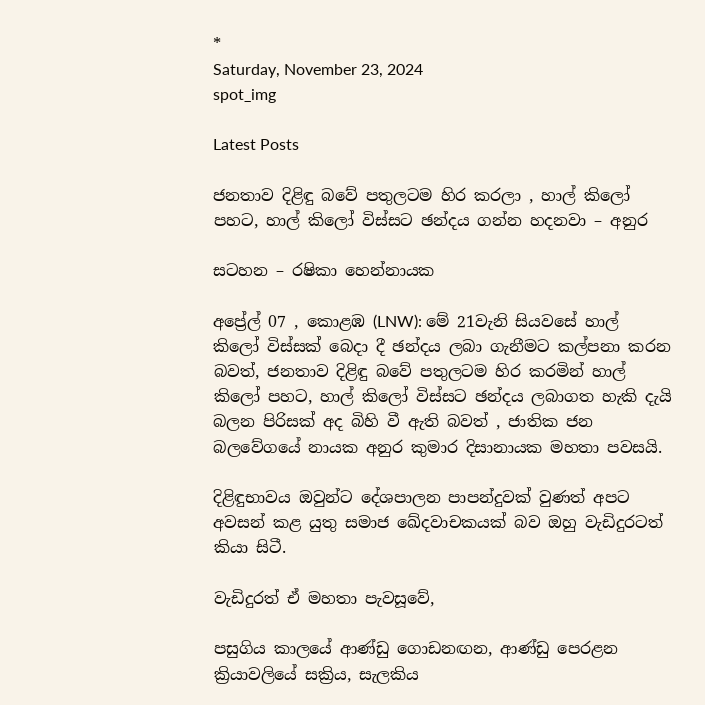*
Saturday, November 23, 2024
spot_img

Latest Posts

ජනතාව දිළිඳු බවේ පතුලටම හිර කරලා , හාල් කිලෝ පහට, හාල් කිලෝ විස්සට ඡන්දය ගන්න හදනවා – අනුර

සටහන – රෂිකා හෙන්නායක

අප්‍රේල් 07 , කොළඹ (LNW): මේ 21වැනි සියවසේ හාල් කිලෝ විස්සක් බෙදා දී ඡන්දය ලබා ගැනීමට කල්පනා කරන බවත්, ජනතාව දිළිඳු බවේ පතුලටම හිර කරමින් හාල් කිලෝ පහට, හාල් කිලෝ විස්සට ඡන්දය ලබාගත හැකි දැයි බලන පිරිසක් අද බිහි වී ඇති බවත් , ජාතික ජන බලවේගයේ නායක අනුර කුමාර දිසානායක මහතා පවසයි.

දිළිඳුභාවය ඔවුන්ට දේශපාලන පාපන්දුවක් වුණත් අපට අවසන් කළ යුතු සමාජ ඛේදවාචකයක් බව ඔහු වැඩිදුරටත් කියා සිටී.

වැඩිදුරත් ඒ මහතා පැවසූවේ,

පසුගිය කාලයේ ආණ්ඩු ගොඩනඟන, ආණ්ඩු පෙරළන ක්‍රියාවලියේ සක්‍රිය, සැලකිය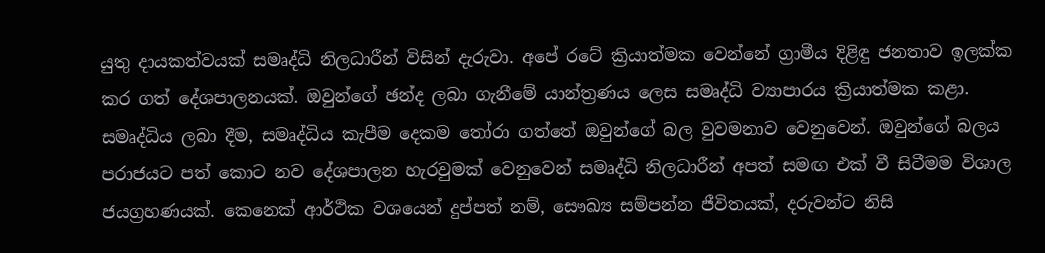යුතු දායකත්වයක් සමෘද්ධි නිලධාරීන් විසින් දැරුවා. අපේ රටේ ක්‍රියාත්මක වෙන්නේ ග්‍රාමීය දිළිඳු ජනතාව ඉලක්ක කර ගත් දේශපාලනයක්. ඔවුන්ගේ ඡන්ද ලබා ගැනීමේ යාන්ත්‍රණය ලෙස සමෘද්ධි ව්‍යාපාරය ක්‍රියාත්මක කළා. සමෘද්ධිය ලබා දීම, සමෘද්ධිය කැපීම දෙකම තෝරා ගත්තේ ඔවුන්ගේ බල වුවමනාව වෙනුවෙන්. ඔවුන්ගේ බලය පරාජයට පත් කොට නව දේශපාලන හැරවුමක් වෙනුවෙන් සමෘද්ධි නිලධාරීන් අපත් සමඟ එක් වී සිටීමම විශාල ජයග්‍රහණයක්. කෙනෙක් ආර්ථික වශයෙන් දුප්පත් නම්, සෞඛ්‍ය සම්පන්න ජීවිතයක්, දරුවන්ට නිසි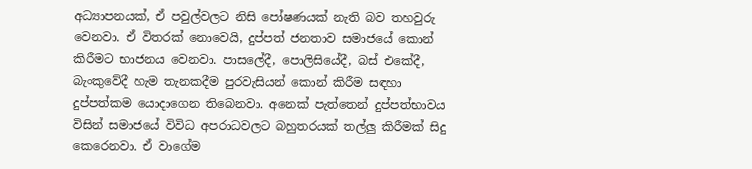අධ්‍යාපනයක්, ඒ පවුල්වලට නිසි පෝෂණයක් නැති බව තහවුරු වෙනවා. ඒ විතරක් නොවෙයි, දුප්පත් ජනතාව සමාජයේ කොන් කිරීමට භාජනය වෙනවා. පාසලේදී, පොලිසියේදී, බස් එකේදී, බැංකුවේදී හැම තැනකදීම පුරවැසියන් කොන් කිරීම සඳහා දුප්පත්කම යොදාගෙන තිබෙනවා. අනෙක් පැත්තෙන් දුප්පත්භාවය විසින් සමාජයේ විවිධ අපරාධවලට බහුතරයක් තල්ලු කිරීමක් සිදු කෙරෙනවා. ඒ වාගේම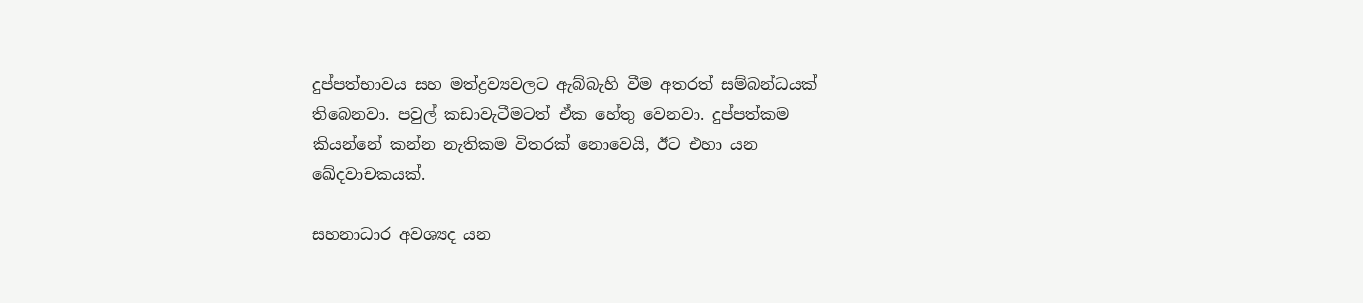දුප්පත්භාවය සහ මත්ද්‍රව්‍යවලට ඇබ්බැහි වීම අතරත් සම්බන්ධයක් තිබෙනවා. පවුල් කඩාවැටීමටත් ඒක හේතු වෙනවා. දුප්පත්කම කියන්නේ කන්න නැතිකම විතරක් නොවෙයි, ඊට එහා යන ඛේදවාචකයක්.

සහනාධාර අවශ්‍යද යන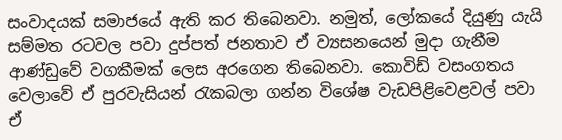සංවාදයක් සමාජයේ ඇති කර තිබෙනවා. නමුත්, ලෝකයේ දියුණු යැයි සම්මත රටවල පවා දුප්පත් ජනතාව ඒ ව්‍යසනයෙන් මුදා ගැනීම ආණ්ඩුවේ වගකීමක් ලෙස අරගෙන තිබෙනවා. කොවිඩ් වසංගතය වෙලාවේ ඒ පුරවැසියන් රැකබලා ගන්න විශේෂ වැඩපිළිවෙළවල් පවා ඒ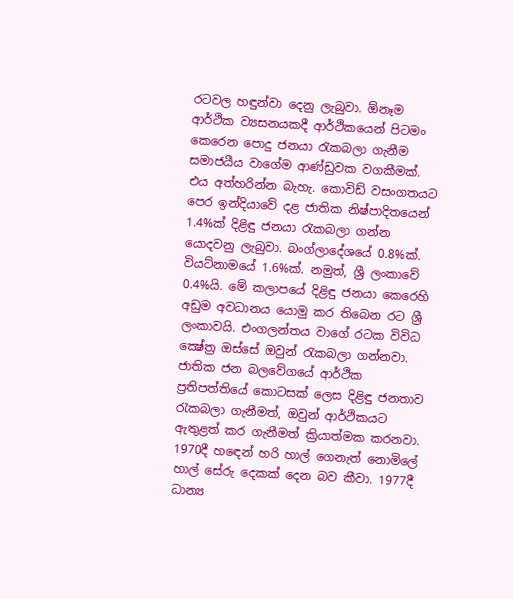රටවල හඳුන්වා දෙනු ලැබුවා. ඕනෑම ආර්ථික ව්‍යසනයකදී ආර්ථිකයෙන් පිටමං කෙරෙන පොදු ජනයා රැකබලා ගැනීම සමාජයීය වාගේම ආණ්ඩුවක වගකීමක්. එය අත්හරින්න බැහැ. කොවිඩ් වසංගතයට පෙර ඉන්දියාවේ දළ ජාතික නිෂ්පාදිතයෙන් 1.4%ක් දිළිඳු ජනයා රැකබලා ගන්න යොදවනු ලැබුවා. බංග්ලාදේශයේ 0.8%ක්. වියට්නාමයේ 1.6%ක්. නමුත්, ශ්‍රී ලංකාවේ 0.4%යි. මේ කලාපයේ දිළිඳු ජනයා කෙරෙහි අඩුම අවධානය යොමු කර තිබෙන රට ශ්‍රී ලංකාවයි. එංගලන්තය වාගේ රටක විවිධ ක්‍ෂේත්‍ර ඔස්සේ ඔවුන් රැකබලා ගන්නවා. ජාතික ජන බලවේගයේ ආර්ථික ප්‍රතිපත්තියේ කොටසක් ලෙස දිළිඳු ජනතාව රැකබලා ගැනීමත්, ඔවුන් ආර්ථිකයට ඇතුළත් කර ගැනීමත් ක්‍රියාත්මක කරනවා. 1970දී හඳෙන් හරි හාල් ගෙනැත් නොමිලේ හාල් සේරු දෙකක් දෙන බව කීවා. 1977දී ධාන්‍ය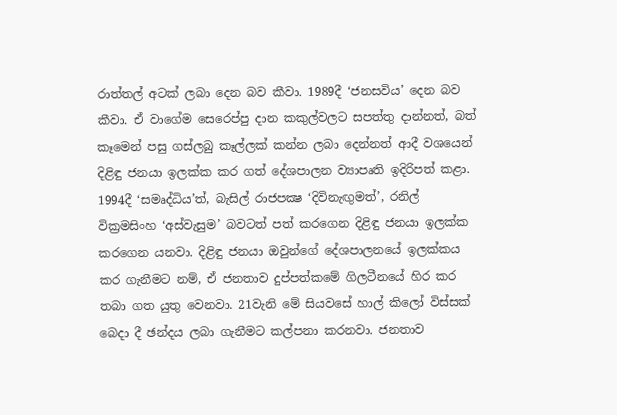රාත්තල් අටක් ලබා දෙන බව කීවා. 1989දී ‘ජනසවිය’ දෙන බව කීවා. ඒ වාගේම සෙරෙප්පු දාන කකුල්වලට සපත්තු දාන්නත්, බත් කෑමෙන් පසු ගස්ලබු කෑල්ලක් කන්න ලබා දෙන්නත් ආදී වශයෙන් දිළිඳු ජනයා ඉලක්ක කර ගත් දේශපාලන ව්‍යාපෘති ඉදිරිපත් කළා. 1994දී ‘සමෘද්ධිය’ත්, බැසිල් රාජපක්‍ෂ ‘දිවිනැඟුමත්’, රනිල් වික්‍රමසිංහ ‘අස්වැසුම’ බවටත් පත් කරගෙන දිළිඳු ජනයා ඉලක්ක කරගෙන යනවා. දිළිඳු ජනයා ඔවුන්ගේ දේශපාලනයේ ඉලක්කය කර ගැනීමට නම්, ඒ ජනතාව දුප්පත්කමේ ගිලටීනයේ හිර කර තබා ගත යුතු වෙනවා. 21වැනි මේ සියවසේ හාල් කිලෝ විස්සක් බෙදා දී ඡන්දය ලබා ගැනීමට කල්පනා කරනවා. ජනතාව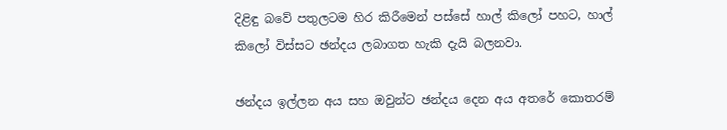දිළිඳු බවේ පතුලටම හිර කිරීමෙන් පස්සේ හාල් කිලෝ පහට, හාල් කිලෝ විස්සට ඡන්දය ලබාගත හැකි දැයි බලනවා.

ඡන්දය ඉල්ලන අය සහ ඔවුන්ට ඡන්දය දෙන අය අතරේ කොතරම්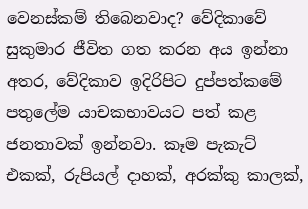වෙනස්කම් තිබෙනවාද? වේදිකාවේ සුකුමාර ජීවිත ගත කරන අය ඉන්නා අතර, වේදිකාව ඉදිරිපිට දුප්පත්කමේ පතුලේම යාචකභාවයට පත් කළ ජනතාවක් ඉන්නවා. කෑම පැකැට් එකක්, රුපියල් දාහක්, අරක්කු කාලක්,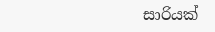සාරියක්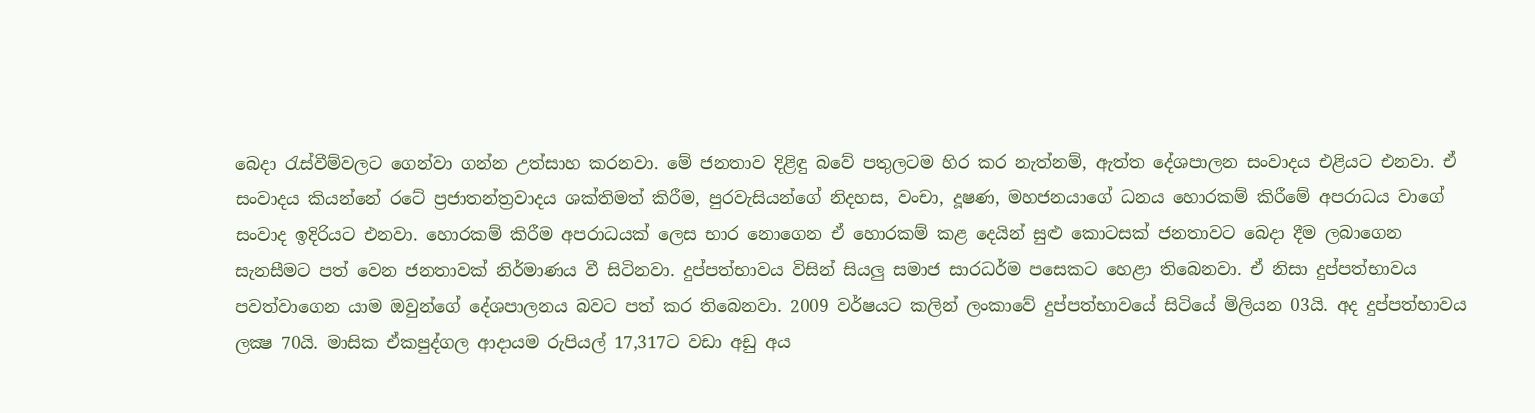බෙදා රැස්වීම්වලට ගෙන්වා ගන්න උත්සාහ කරනවා. මේ ජනතාව දිළිඳු බවේ පතුලටම හිර කර නැත්නම්, ඇත්ත දේශපාලන සංවාදය එළියට එනවා. ඒ සංවාදය කියන්නේ රටේ ප්‍රජාතන්ත්‍රවාදය ශක්තිමත් කිරීම, පුරවැසියන්ගේ නිදහස, වංචා, දූෂණ, මහජනයාගේ ධනය හොරකම් කිරීමේ අපරාධය වාගේ සංවාද ඉදිරියට එනවා. හොරකම් කිරීම අපරාධයක් ලෙස භාර නොගෙන ඒ හොරකම් කළ දෙයින් සුළු කොටසක් ජනතාවට බෙදා දීම ලබාගෙන සැනසීමට පත් වෙන ජනතාවක් නිර්මාණය වී සිටිනවා. දුප්පත්භාවය විසින් සියලු සමාජ සාරධර්ම පසෙකට හෙළා තිබෙනවා. ඒ නිසා දුප්පත්භාවය පවත්වාගෙන යාම ඔවුන්ගේ දේශපාලනය බවට පත් කර තිබෙනවා. 2009 වර්ෂයට කලින් ලංකාවේ දුප්පත්භාවයේ සිටියේ මිලියන 03යි. අද දුප්පත්භාවය ලක්‍ෂ 70යි. මාසික ඒකපුද්ගල ආදායම රුපියල් 17,317ට වඩා අඩු අය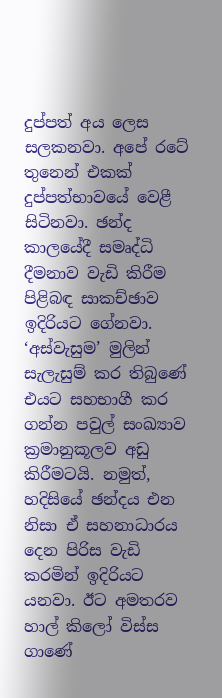දුප්පත් අය ලෙස සලකනවා. අපේ රටේ තුනෙන් එකක් දුප්පත්භාවයේ වෙළී සිටිනවා. ඡන්ද කාලයේදී සමෘද්ධි දීමනාව වැඩි කිරීම පිළිබඳ සාකච්ඡාව ඉදිරියට ගේනවා. ‘අස්වැසුම’ මුලින් සැලැසුම් කර තිබුණේ එයට සහභාගී කර ගන්න පවුල් සංඛ්‍යාව ක්‍රමානුකූලව අඩු කිරීමටයි. නමුත්, හදිසියේ ඡන්දය එන නිසා ඒ සහනාධාරය දෙන පිරිස වැඩි කරමින් ඉදිරියට යනවා. ඊට අමතරව හාල් කිලෝ විස්ස ගාණේ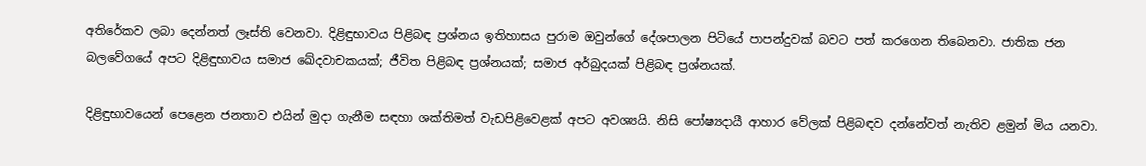අතිරේකව ලබා දෙන්නත් ලෑස්ති වෙනවා. දිළිඳුභාවය පිළිබඳ ප්‍රශ්නය ඉතිහාසය පුරාම ඔවුන්ගේ දේශපාලන පිටියේ පාපන්දුවක් බවට පත් කරගෙන තිබෙනවා. ජාතික ජන බලවේගයේ අපට දිළිඳුභාවය සමාජ ඛේදවාචකයක්; ජීවිත පිළිබඳ ප්‍රශ්නයක්; සමාජ අර්බුදයක් පිළිබඳ ප්‍රශ්නයක්.

දිළිඳුභාවයෙන් පෙළෙන ජනතාව එයින් මුදා ගැනීම සඳහා ශක්තිමත් වැඩපිළිවෙළක් අපට අවශ්‍යයි. නිසි පෝෂ්‍යදායී ආහාර වේලක් පිළිබඳව දන්නේවත් නැතිව ළමුන් මිය යනවා.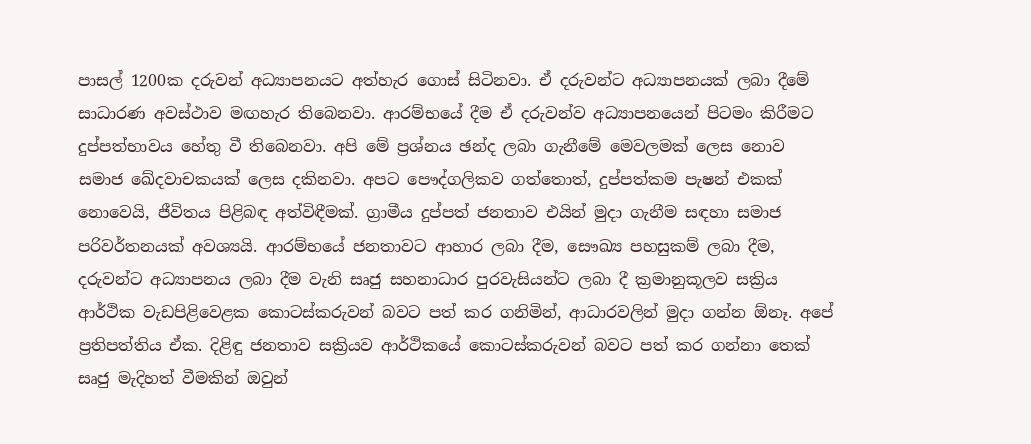පාසල් 1200ක දරුවන් අධ්‍යාපනයට අත්හැර ගොස් සිටිනවා. ඒ දරුවන්ට අධ්‍යාපනයක් ලබා දීමේ සාධාරණ අවස්ථාව මඟහැර තිබෙනවා. ආරම්භයේ දීම ඒ දරුවන්ව අධ්‍යාපනයෙන් පිටමං කිරීමට දුප්පත්භාවය හේතු වී තිබෙනවා. අපි මේ ප්‍රශ්නය ඡන්ද ලබා ගැනීමේ මෙවලමක් ලෙස නොව සමාජ ඛේදවාචකයක් ලෙස දකිනවා. අපට පෞද්ගලිකව ගත්තොත්, දුප්පත්කම පැෂන් එකක් නොවෙයි, ජීවිතය පිළිබඳ අත්විඳීමක්. ග්‍රාමීය දුප්පත් ජනතාව එයින් මුදා ගැනීම සඳහා සමාජ පරිවර්තනයක් අවශ්‍යයි. ආරම්භයේ ජනතාවට ආහාර ලබා දීම, සෞඛ්‍ය පහසුකම් ලබා දීම, දරුවන්ට අධ්‍යාපනය ලබා දීම වැනි සෘජු සහනාධාර පුරවැසියන්ට ලබා දී ක්‍රමානුකූලව සක්‍රිය ආර්ථික වැඩපිළිවෙළක කොටස්කරුවන් බවට පත් කර ගනිමින්, ආධාරවලින් මුදා ගන්න ඕනෑ. අපේ ප්‍රතිපත්තිය ඒක. දිළිඳු ජනතාව සක්‍රියව ආර්ථිකයේ කොටස්කරුවන් බවට පත් කර ගන්නා තෙක් සෘජු මැදිහත් වීමකින් ඔවුන්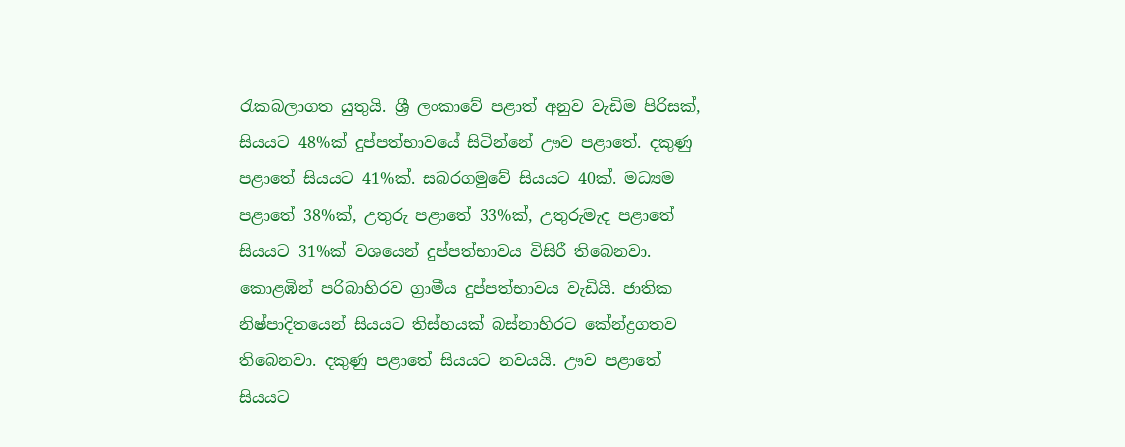රැකබලාගත යුතුයි. ශ්‍රී ලංකාවේ පළාත් අනුව වැඩිම පිරිසක්, සියයට 48%ක් දුප්පත්භාවයේ සිටින්නේ ඌව පළාතේ. දකුණු පළාතේ සියයට 41%ක්. සබරගමුවේ සියයට 40ක්. මධ්‍යම පළාතේ 38%ක්, උතුරු පළාතේ 33%ක්, උතුරුමැද පළාතේ සියයට 31%ක් වශයෙන් දුප්පත්භාවය විසිරී තිබෙනවා. කොළඹින් පරිබාහිරව ග්‍රාමීය දුප්පත්භාවය වැඩියි. ජාතික නිෂ්පාදිතයෙන් සියයට තිස්හයක් බස්නාහිරට කේන්ද්‍රගතව තිබෙනවා. දකුණු පළාතේ සියයට නවයයි. ඌව පළාතේ සියයට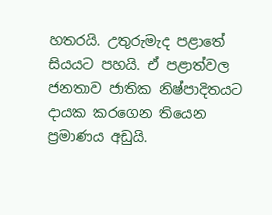හතරයි. උතුරුමැද පළාතේ සියයට පහයි. ඒ පළාත්වල ජනතාව ජාතික නිෂ්පාදිතයට දායක කරගෙන තියෙන ප්‍රමාණය අඩුයි.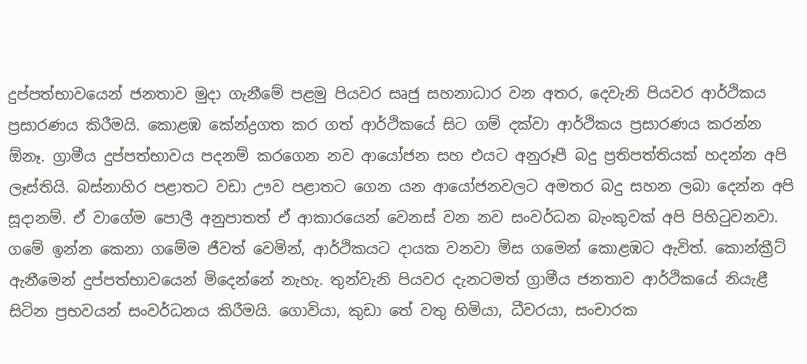දුප්පත්භාවයෙන් ජනතාව මුදා ගැනීමේ පළමු පියවර සෘජු සහනාධාර වන අතර, දෙවැනි පියවර ආර්ථිකය ප්‍රසාරණය කිරීමයි. කොළඹ කේන්ද්‍රගත කර ගත් ආර්ථිකයේ සිට ගම් දක්වා ආර්ථිකය ප්‍රසාරණය කරන්න ඕනෑ. ග්‍රාමීය දුප්පත්භාවය පදනම් කරගෙන නව ආයෝජන සහ එයට අනුරූපී බදු ප්‍රතිපත්තියක් හදන්න අපි ලෑස්තියි. බස්නාහිර පළාතට වඩා ඌව පළාතට ගෙන යන ආයෝජනවලට අමතර බදු සහන ලබා දෙන්න අපි සූදානම්. ඒ වාගේම පොලී අනුපාතත් ඒ ආකාරයෙන් වෙනස් වන නව සංවර්ධන බැංකුවක් අපි පිහිටුවනවා. ගමේ ඉන්න කෙනා ගමේම ජීවත් වෙමින්, ආර්ථිකයට දායක වනවා මිස ගමෙන් කොළඹට ඇවිත්. කොන්ක්‍රීට් ඇනීමෙන් දුප්පත්භාවයෙන් මිදෙන්නේ නැහැ. තුන්වැනි පියවර දැනටමත් ග්‍රාමීය ජනතාව ආර්ථිකයේ නියැළී සිටින ප්‍රභවයන් සංවර්ධනය කිරීමයි. ගොවියා, කුඩා තේ වතු හිමියා, ධීවරයා, සංචාරක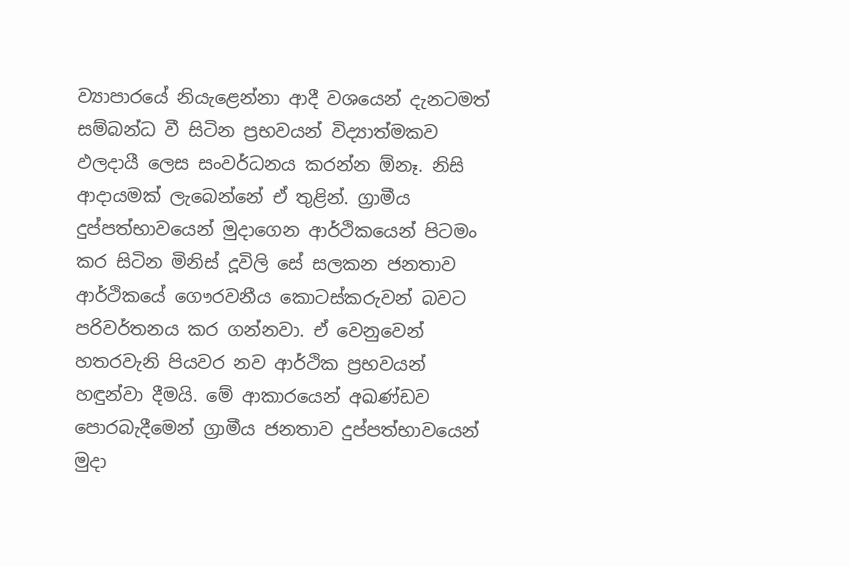ව්‍යාපාරයේ නියැළෙන්නා ආදී වශයෙන් දැනටමත් සම්බන්ධ වී සිටින ප්‍රභවයන් විද්‍යාත්මකව ඵලදායී ලෙස සංවර්ධනය කරන්න ඕනෑ. නිසි ආදායමක් ලැබෙන්නේ ඒ තුළින්. ග්‍රාමීය දුප්පත්භාවයෙන් මුදාගෙන ආර්ථිකයෙන් පිටමං කර සිටින මිනිස් දූවිලි සේ සලකන ජනතාව ආර්ථිකයේ ගෞරවනීය කොටස්කරුවන් බවට පරිවර්තනය කර ගන්නවා. ඒ වෙනුවෙන් හතරවැනි පියවර නව ආර්ථික ප්‍රභවයන් හඳුන්වා දීමයි. මේ ආකාරයෙන් අඛණ්ඩව පොරබැදීමෙන් ග්‍රාමීය ජනතාව දුප්පත්භාවයෙන් මුදා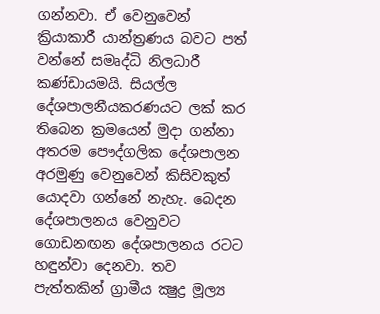ගන්නවා. ඒ වෙනුවෙන් ක්‍රියාකාරී යාන්ත්‍රණය බවට පත් වන්නේ සමෘද්ධි නිලධාරී කණ්ඩායමයි. සියල්ල දේශපාලනීයකරණයට ලක් කර තිබෙන ක්‍රමයෙන් මුදා ගන්නා අතරම පෞද්ගලික දේශපාලන අරමුණු වෙනුවෙන් කිසිවකුත් යොදවා ගන්නේ නැහැ. බෙදන දේශපාලනය වෙනුවට ගොඩනඟන දේශපාලනය රටට හඳුන්වා දෙනවා. තව පැත්තකින් ග්‍රාමීය ක්‍ෂුද්‍ර මූල්‍ය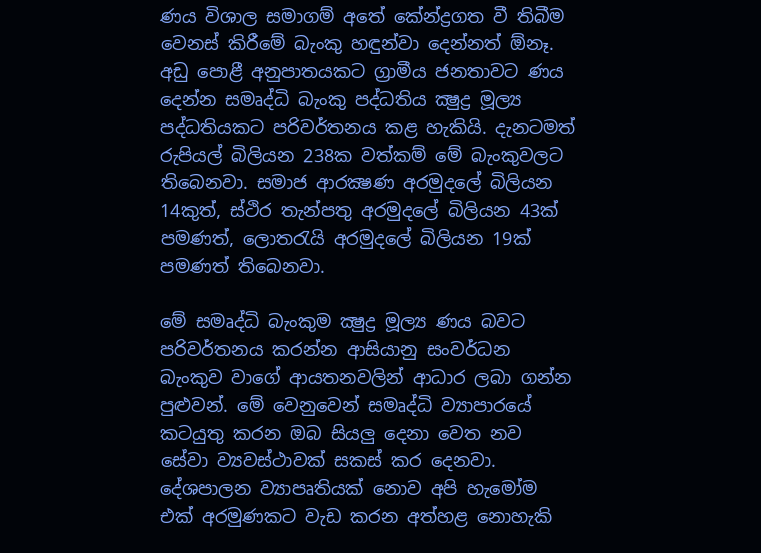ණය විශාල සමාගම් අතේ කේන්ද්‍රගත වී තිබීම වෙනස් කිරීමේ බැංකු හඳුන්වා දෙන්නත් ඕනෑ. අඩු පොළී අනුපාතයකට ග්‍රාමීය ජනතාවට ණය දෙන්න සමෘද්ධි බැංකු පද්ධතිය ක්‍ෂුද්‍ර මූල්‍ය පද්ධතියකට පරිවර්තනය කළ හැකියි. දැනටමත් රුපියල් බිලියන 238ක වත්කම් මේ බැංකුවලට තිබෙනවා. සමාජ ආරක්‍ෂණ අරමුදලේ බිලියන 14කුත්, ස්ථිර තැන්පතු අරමුදලේ බිලියන 43ක් පමණත්, ලොතරැයි අරමුදලේ බිලියන 19ක් පමණත් තිබෙනවා.

මේ සමෘද්ධි බැංකුම ක්‍ෂුද්‍ර මූල්‍ය ණය බවට පරිවර්තනය කරන්න ආසියානු සංවර්ධන බැංකුව වාගේ ආයතනවලින් ආධාර ලබා ගන්න පුළුවන්. මේ වෙනුවෙන් සමෘද්ධි ව්‍යාපාරයේ කටයුතු කරන ඔබ සියලු දෙනා වෙත නව සේවා ව්‍යවස්ථාවක් සකස් කර දෙනවා. දේශපාලන ව්‍යාපෘතියක් නොව අපි හැමෝම එක් අරමුණකට වැඩ කරන අත්හළ නොහැකි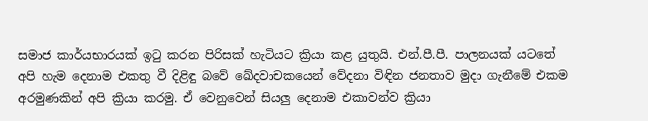සමාජ කාර්යභාරයක් ඉටු කරන පිරිසක් හැටියට ක්‍රියා කළ යුතුයි. එන්.පී.පී. පාලනයක් යටතේ අපි හැම දෙනාම එකතු වී දිළිඳු බවේ ඛේදවාචකයෙන් වේදනා විඳින ජනතාව මුදා ගැනීමේ එකම අරමුණකින් අපි ක්‍රියා කරමු. ඒ වෙනුවෙන් සියලු දෙනාම එකාවන්ව ක්‍රියා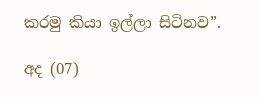කරමු කියා ඉල්ලා සිටිනව”.

අද (07)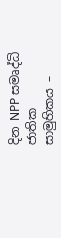දින NPP සමෘද්ධි ජාතික සාමුහිකය –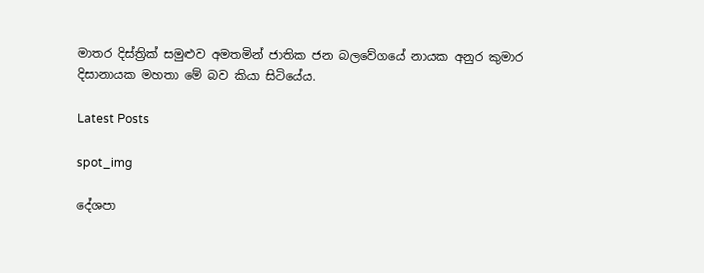මාතර දිස්ත්‍රික් සමුළුව අමතමින් ජාතික ජන බලවේගයේ නායක අනුර කුමාර දිසානායක මහතා මේ බව කියා සිටියේය.

Latest Posts

spot_img

දේශපා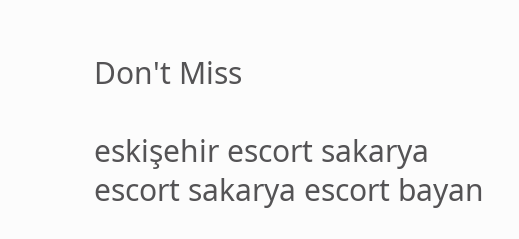Don't Miss

eskişehir escort sakarya escort sakarya escort bayan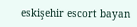eskişehir escort bayan